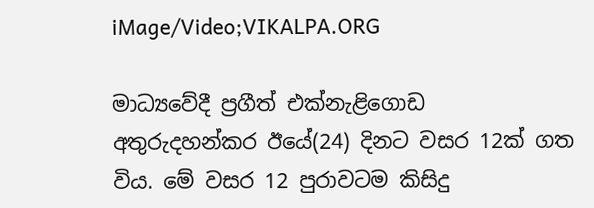iMage/Video;VIKALPA.ORG

මාධ්‍යවේදී ප්‍රගීත් එක්නැළිගොඩ අතුරුදහන්කර ඊයේ(24) දිනට වසර 12ක් ගත විය. මේ වසර 12 පුරාවටම කිසිදු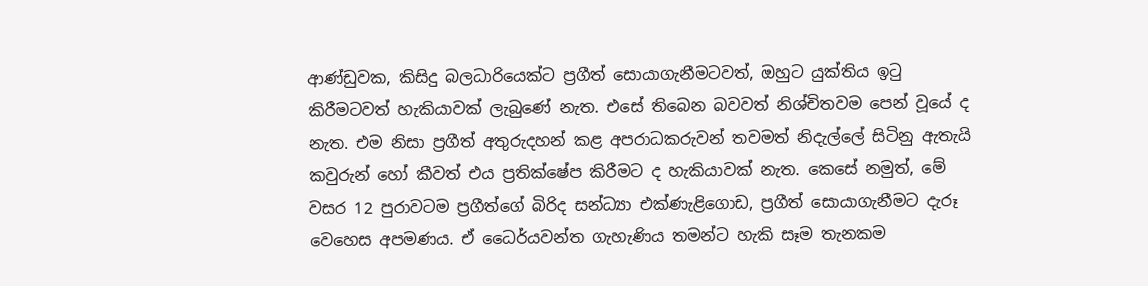ආණ්ඩුවක, කිසිදු බලධාරියෙක්ට ප්‍රගීත් සොයාගැනීමටවත්, ඔහුට යුක්තිය ඉටු කිරීමටවත් හැකියාවක් ලැබුණේ නැත. එසේ තිබෙන බවවත් නිශ්චිතවම පෙන් වූයේ ද නැත. එම නිසා ප්‍රගීත් අතුරුදහන් කළ අපරාධකරුවන් තවමත් නිදැල්ලේ සිටිනු ඇතැයි කවුරුන් හෝ කීවත් එය ප්‍රතික්ෂේප කිරීමට ද හැකියාවක් නැත. කෙසේ නමුත්, මේ වසර 12 පුරාවටම ප්‍රගීත්ගේ බිරිද සන්ධ්‍යා එක්ණැළිගොඩ, ප්‍රගීත් සොයාගැනීමට දැරූ වෙහෙස අපමණය. ඒ ධෛර්යවන්ත ගැහැණිය තමන්ට හැකි සෑම තැනකම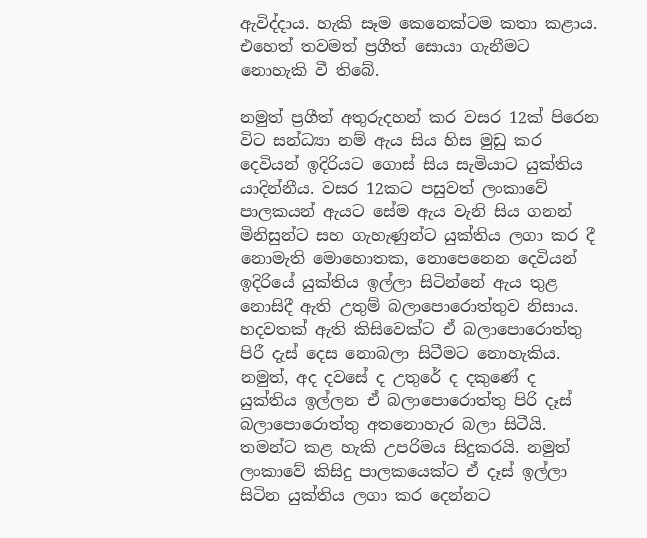ඇවිද්දාය. හැකි සෑම කෙනෙක්ටම කතා කළාය. එහෙත් තවමත් ප්‍රගීත් සොයා ගැනීමට නොහැකි වී තිබේ.

නමුත් ප්‍රගීත් අතුරුදහන් කර වසර 12ක් පිරෙන විට සන්ධ්‍යා නම් ඇය සිය හිස මුඩු කර දෙවියන් ඉදිරියට ගොස් සිය සැමියාට යුක්තිය යාදින්නීය. වසර 12කට පසුවත් ලංකාවේ පාලකයන් ඇයට සේම ඇය වැනි සිය ගනන් මිනිසුන්ට සහ ගැහැණුන්ට යුක්තිය ලගා කර දී නොමැති මොහොතක, නොපෙනෙන දෙවියන් ඉදිරියේ යුක්තිය ඉල්ලා සිටින්නේ ඇය තුළ නොසිදී ඇති උතුම් බලාපොරොත්තුව නිසාය. හදවතක් ඇති කිසිවෙක්ට ඒ බලාපොරොත්තු පිරී දැස් දෙස නොබලා සිටීමට නොහැකිය. නමුත්, අද දවසේ ද උතුරේ ද දකුණේ ද යුක්තිය ඉල්ලන ඒ බලාපොරොත්තු පිරි දෑස් බලාපොරොත්තු අතනොහැර බලා සිටීයි. තමන්ට කළ හැකි උපරිමය සිදුකරයි. නමුත් ලංකාවේ කිසිදු පාලකයෙක්ට ඒ දෑස් ඉල්ලා සිටින යුක්තිය ලගා කර දෙන්නට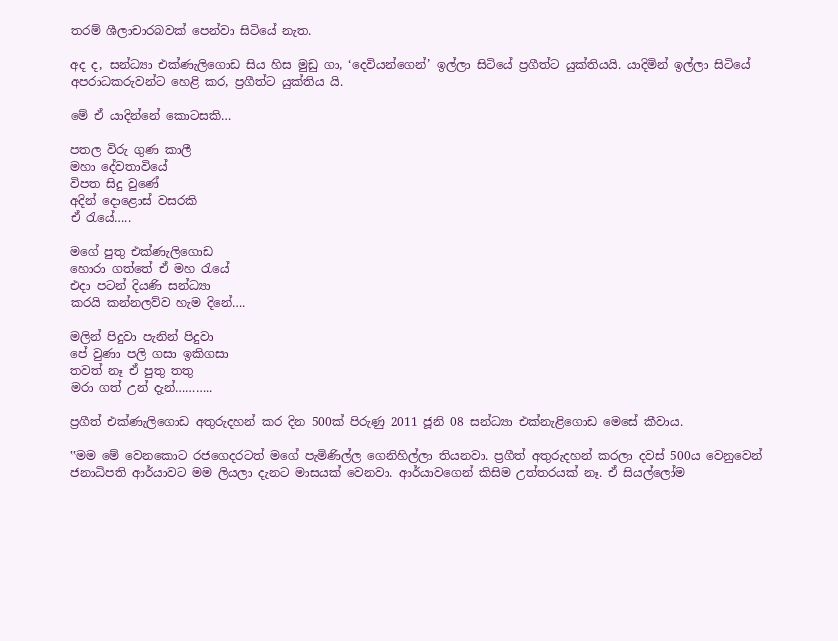තරම් ශීලාචාරබවක් පෙන්වා සිටියේ නැත.

අද ද, සන්ධ්‍යා එක්ණැලිගොඩ සිය හිස මුඩු ගා, ‘දෙවියන්ගෙන්’ ඉල්ලා සිටියේ ප්‍රගීත්ට යුක්තියයි. යාදිමින් ඉල්ලා සිටියේ අපරාධකරුවන්ට හෙළි කර, ප්‍රගීත්ට යුක්තිය යි.

මේ ඒ යාදින්නේ කොටසකි…

පතල විරු ගුණ කාලී
මහා දේවතාවියේ
විපත සිදු වුණේ
අදින් දොළොස් වසරකි
ඒ රැයේ…..

මගේ පුතු එක්ණැලිගොඩ
හොරා ගත්තේ ඒ මහ රැයේ
එදා පටන් දියණි සන්ධ්‍යා
කරයි කන්නලව්ව හැම දිනේ….

මලින් පිදුවා පැනින් පිදුවා
පේ වුණා පලි ගසා ඉකිගසා
තවත් නෑ ඒ පුතු තතු
මරා ගත් උන් දැන්………..

ප්‍රගීත් එක්ණැලිගොඩ අතුරුදහන් කර දින 500ක් පිරුණු 2011 ජූනි 08 සන්ධ්‍යා එක්නැළිගොඩ මෙසේ කීවාය.

‛‛මම මේ වෙනකොට රජගෙදරටත් මගේ පැමිණිල්ල ගෙනිහිල්ලා තියනවා. ප්‍රගීත් අතුරුදහන් කරලා දවස් 500ය වෙනුවෙන් ජනාධිපති ආර්යාවට මම ලියලා දැනට මාසයක් වෙනවා. ආර්යාවගෙන් කිසිම උත්තරයක් නෑ. ඒ සියල්ලෝම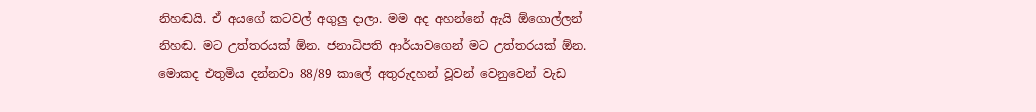නිහඬයි. ඒ අයගේ කටවල් අගුලු දාලා. මම අද අහන්නේ ඇයි ඕගොල්ලන් නිහඬ. මට උත්තරයක් ඕන. ජනාධිපති ආර්යාවගෙන් මට උත්තරයක් ඕන. මොකද එතුමිය දන්නවා 88/89 කාලේ අතුරුදහන් වූවන් වෙනුවෙන් වැඩ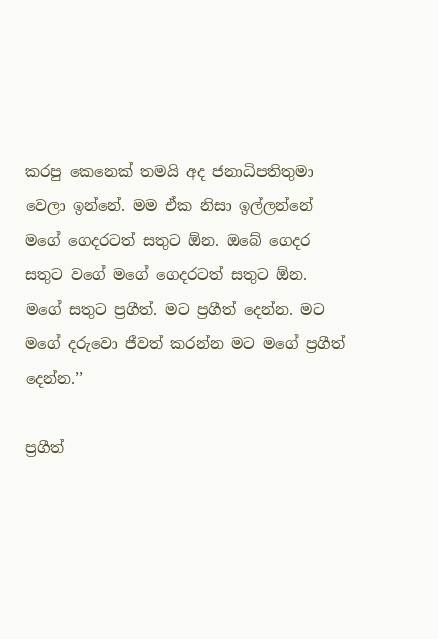කරපු කෙනෙක් තමයි අද ජනාධිපතිතුමා වෙලා ඉන්නේ. මම ඒක නිසා ඉල්ලන්නේ මගේ ගෙදරටත් සතුට ඕන. ඔබේ ගෙදර සතුට වගේ මගේ ගෙදරටත් සතුට ඕන. මගේ සතුට ප්‍රගීත්. මට ප්‍රගීත් දෙන්න. මට මගේ දරුවො ජීවත් කරන්න මට මගේ ප්‍රගීත් දෙන්න.’’

ප්‍රගීත්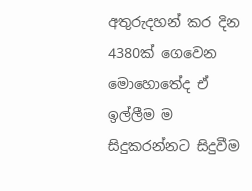අතුරුදහන් කර දින 4380ක් ගෙවෙන මොහොතේද ඒ ඉල්ලීම ම සිදුකරන්නට සිදුවීම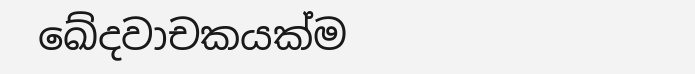ඛේදවාචකයක්ම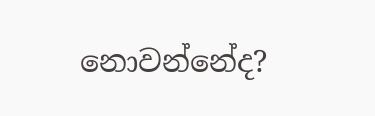නොවන්නේද?